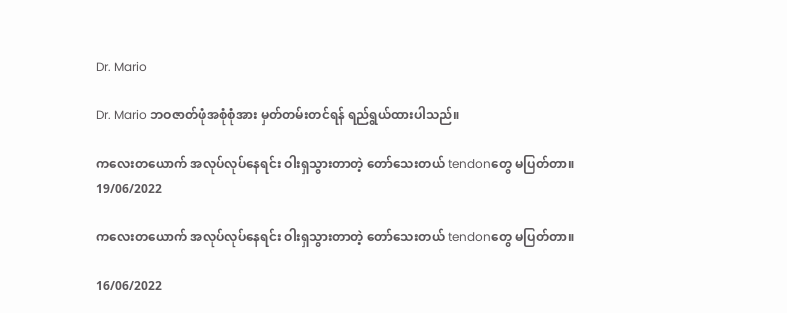Dr. Mario

Dr. Mario ဘဝဇာတ်ဖုံအစုံစုံအား မှတ်တမ်းတင်ရန် ရည်ရွယ်ထားပါသည်။

ကလေးတယောက် အလုပ်လုပ်နေရင်း ဝါးရှသွားတာတဲ့ တော်သေးတယ် tendonတွေ မပြတ်တာ။
19/06/2022

ကလေးတယောက် အလုပ်လုပ်နေရင်း ဝါးရှသွားတာတဲ့ တော်သေးတယ် tendonတွေ မပြတ်တာ။

16/06/2022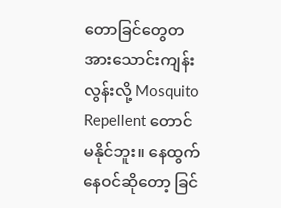တောခြင်တွေတအားသောင်းကျန်းလွန်းလို့ Mosquito Repellent တောင် မနိုင်ဘူး။ နေထွက်နေဝင်ဆိုတော့ ခြင်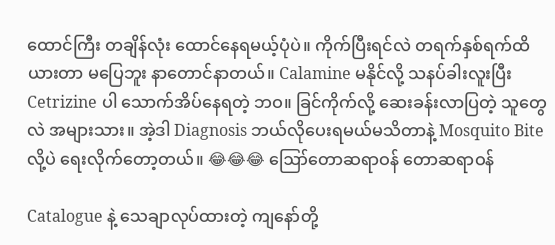ထောင်ကြီး တချိန်လုံး ထောင်နေရမယ့်ပုံပဲ။ ကိုက်ပြီးရင်လဲ တရက်နှစ်ရက်ထိ ယားတာ မပြေဘူး နာတောင်နာတယ်။ Calamine မနိုင်လို့ သနပ်ခါးလူးပြီး Cetrizine ပါ သောက်အိပ်နေရတဲ့ ဘဝ။ ခြင်ကိုက်လို့ ဆေးခန်းလာပြတဲ့ သူတွေလဲ အများသား။ အဲ့ဒါ Diagnosis ဘယ်လိုပေးရမယ်မသိတာနဲ့ Mosquito Bite လို့ပဲ ရေးလိုက်တော့တယ်။ 😂😂😂 ဪတောဆရာဝန် တောဆရာဝန်

Catalogue နဲ့ သေချာလုပ်ထားတဲ့ ကျနော်တို့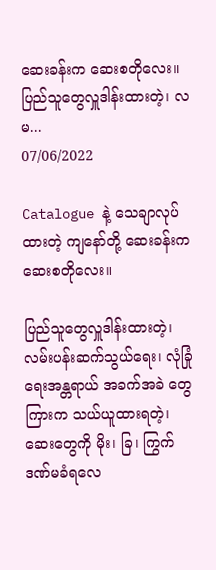ဆေးခန်းက ဆေးစတိုလေး။ ပြည်သူတွေလှူဒါန်းထားတဲ့၊ လမ...
07/06/2022

Catalogue နဲ့ သေချာလုပ်ထားတဲ့ ကျနော်တို့ ဆေးခန်းက ဆေးစတိုလေး။

ပြည်သူတွေလှူဒါန်းထားတဲ့၊ လမ်းပန်းဆက်သွယ်ရေး၊ လုံခြုံရေးအန္တရာယ် အခက်အခဲ ‌တွေကြားက သယ်ယူထားရတဲ့၊ ဆေးတွေကို မိုး၊ ခြ၊ ကြွက် ဒဏ်မခံရလေ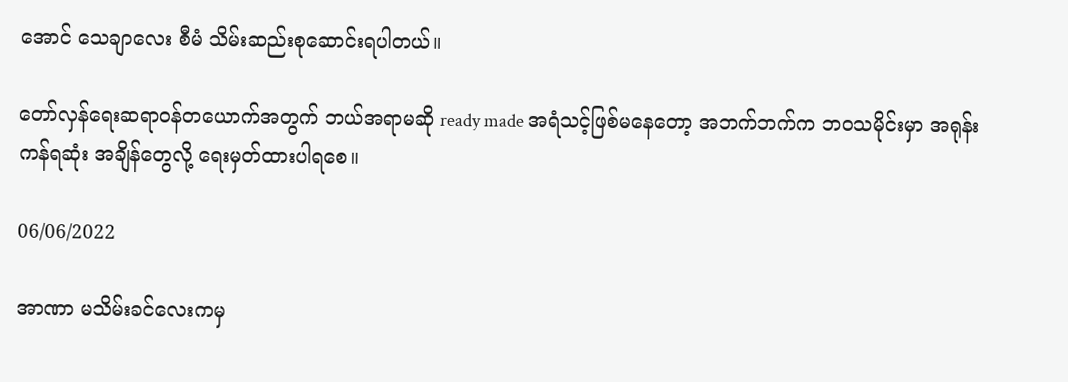အောင် သေချာလေး စီမံ သိမ်းဆည်းစုဆောင်းရပါတယ်။

တော်လှန်ရေးဆရာဝန်တယောက်အတွက် ဘယ်အရာမဆို ready made အရံသင့်ဖြစ်မနေတော့ အဘက်ဘက်က ဘဝသမိုင်းမှာ အရုန်းကန်ရဆုံး အချိန်တွေလို့ ရေးမှတ်ထားပါရစေ။

06/06/2022

အာဏာ မသိမ်းခင်လေးကမှ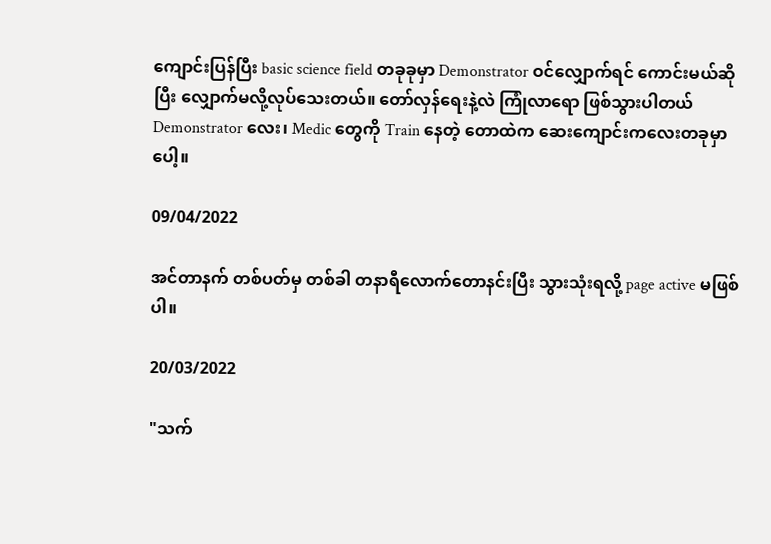ကျောင်းပြန်ပြီး basic science field တခုခုမှာ Demonstrator ဝင်လျှောက်ရင် ကောင်းမယ်ဆိုပြီး လျှောက်မလို့လုပ်သေးတယ်။ တော်လှန်ရေးနဲ့လဲ ကြုံလာရော ဖြစ်သွားပါတယ် Demonstrator လေး၊ Medic တွေကို Train နေတဲ့ တောထဲက ဆေးကျောင်းကလေးတခုမှာပေါ့။

09/04/2022

အင်တာနက် တစ်ပတ်မှ တစ်ခါ တနာရီလောက်တောနင်းပြီး သွားသုံးရလို့ page active မဖြစ်ပါ။

20/03/2022

"သက်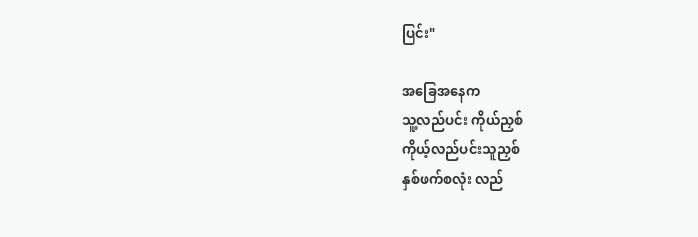ပြင်း"

အခြေအနေက
သူ့လည်ပင်း ကိုယ်ညှစ်
ကိုယ့်လည်ပင်းသူညှစ်
နှစ်ဖက်စလုံး လည်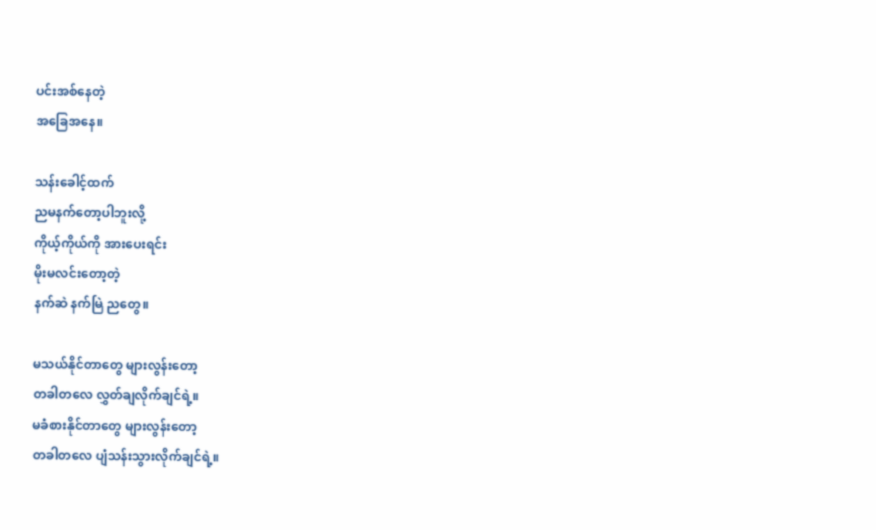ပင်းအစ်နေတဲ့
အခြေအနေ။

သန်းခေါင့်ထက်
ညမနက်တော့ပါဘူးလို့
ကိုယ့်ကိုယ်ကို အားပေးရင်း
မိုးမလင်းတော့တဲ့
နက်ဆဲ နက်မြဲ ညတွေ။

မသယ်နိုင်တာတွေ များလွန်းတော့
တခါတလေ လွှတ်ချလိုက်ချင်ရဲ့။
မခံစားနိုင်တာတွေ များလွန်းတော့
တခါတလေ ပျံသန်းသွားလိုက်ချင်ရဲ့။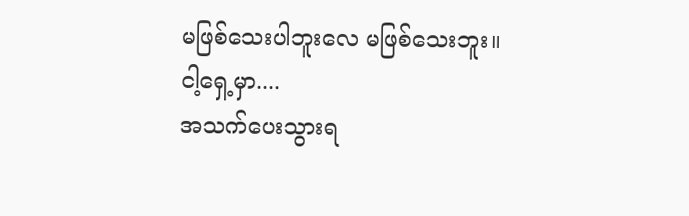မဖြစ်သေးပါဘူးလေ မဖြစ်သေးဘူး။
ငါ့ရှေ့မှာ....
အသက်ပေးသွားရ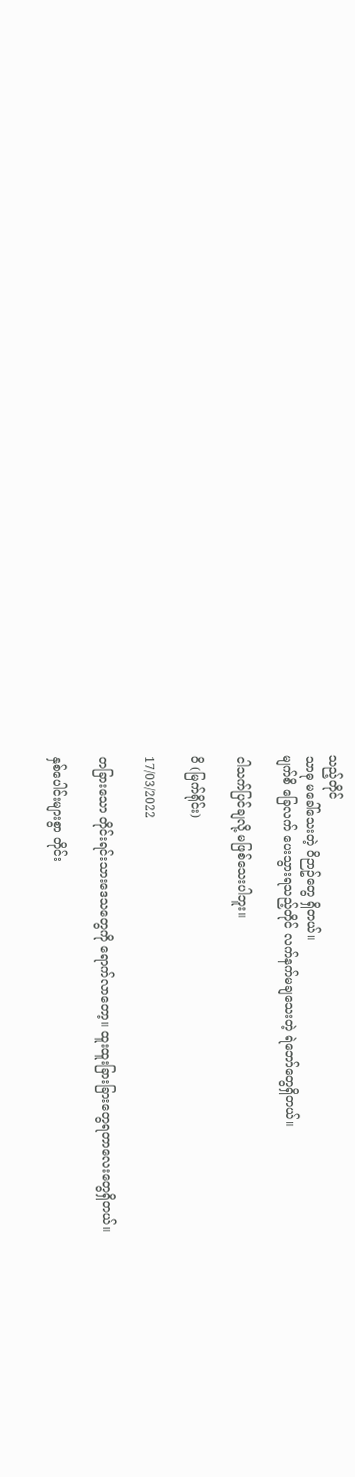သည့်တိုင်
သာဓု မခေါ်သေးတဲ့ ဝိဉာဥ်တွေ ရှိတယ်။
မျက်စိ ခြေလက် ပေးသွားရသည့်တိုင် လက်နက်မချသေးတဲ့ ရဲဘော်တွေရှိတယ်။

ငါသက်ပြင်ချလို့ မဖြစ်သေးပါဘူး။

ဝိ (မြက်ရိုင်း)

17/03/2022

တခြားသော တိုင်းရင်းသားဒေသတွေကို ရောက်လာတော့။ ထူးထူးခြားခြားတွေရတာလေးတွေရှိတယ်။

နှစ်ပေါင်းများစွာ တိုင်း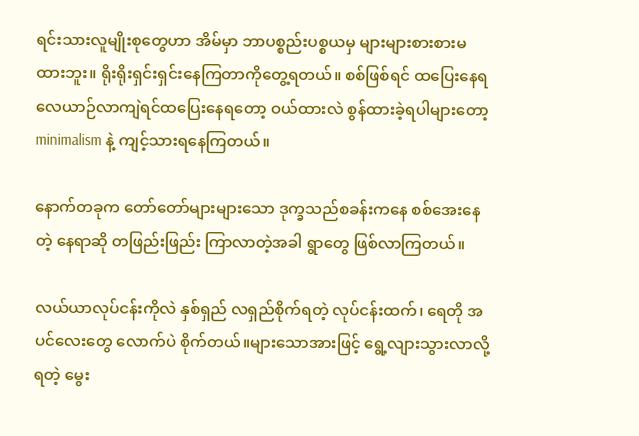ရင်းသား‌လူမျိုးစုတွေဟာ အိမ်မှာ ဘာပစ္စည်းပစ္စယမှ များများစားစားမထားဘူး။ ရိုးရိုးရှင်းရှင်းနေကြတာကိုတွေ့ရတယ်။ စစ်ဖြစ်ရင် ထပြေးနေရ လေယာဉ်လာကျဲရင်ထပြေးနေရတော့ ဝယ်ထားလဲ စွန်ထားခဲ့ရပါများတော့ minimalism နဲ့ ကျင့်သားရနေကြတယ်။

နောက်တခုက တော်တော်များများသော ဒုက္ခသည်စခန်းကနေ စစ်အေးနေတဲ့ နေရာဆို တဖြည်းဖြည်း ကြာလာတဲ့အခါ ရွာတွေ ဖြစ်လာကြတယ်။

လယ်ယာလုပ်ငန်းကိုလဲ နှစ်ရှည် လရှည်စိုက်ရတဲ့ လုပ်ငန်းထက်၊ ရေတို အပင်လေးတွေ လောက်ပဲ စိုက်တယ်။များသောအားဖြင့် ရွေ့လျားသွားလာလို့ရတဲ့ မွေး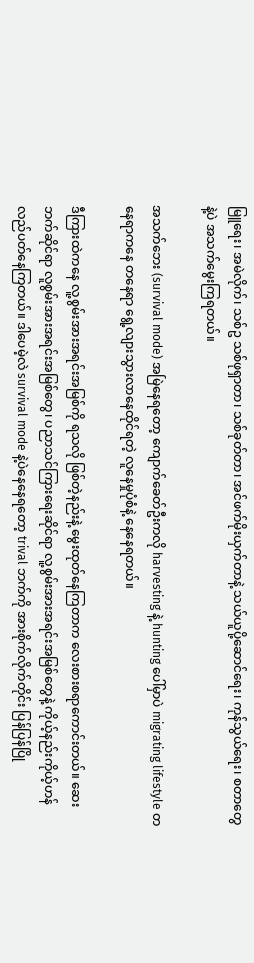မြူရေး၊ အမဲလိုက်၊ သစ်ဥ သစ်ဖုရှာတာ၊ သစ်ခုတ်တာ၊ အင်ဖက်မိုးယှက်တာနဲ့ သယ်ယူပို့ဆောင်ရေး၊ ကုန်သွယ်ရေး၊ စတာတွေနဲ့ပဲ အသက်မွေးကြရတယ်။

အသက်ဘေး (survival mode) အမြဲနေရတော့ ‌ကျောက်ခေတ်ဦးကလို harvesting နဲ့ hunting ပေါ်မှာပဲ migrating lifestyle တနေရာကနေ တနေရာ ရွေ့လျားသွားလာနေထိုင်ရတဲ့ လူနေမှုပုံစံနဲ့ နေနေရတယ်။

ဒီကြားထဲကနေ လူ့စွမ်းအားအရင်းအမြစ်ကို ရသလို ဖြစ်တဲ့နည်းနဲ့ မွေးထုတ်နေကြတာက လေးစားစရာကောင်းတယ်။ ဆေးဘက်ဆိုင်ရာ လူစွမ်းအားအရင်းအမြစ်တွေ၊ ပညာသင်ကြားရေးဆိုင်ရာ လူ့စွမ်းအားအရင်းအမြစ်တွေနဲ့ ကိုယ့်နည်းကိုယ့်ဟန် လည်ပတ်နေကြတယ်။ ဒါပေမဲ့လဲ survival mode နဲ့ပဲနေနေရတော့ trival ဘက်ကို အားစိုက်လိုက်တိုင်း ပြန်ပြန်ပြို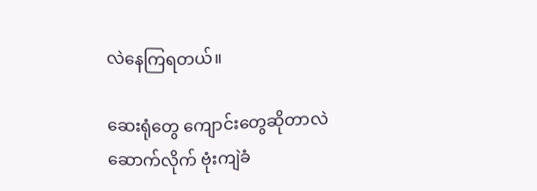လဲနေကြရတယ်။

ဆေးရုံတွေ ကျောင်းတွေဆိုတာလဲ ဆောက်လိုက် ဗုံးကျဲခံ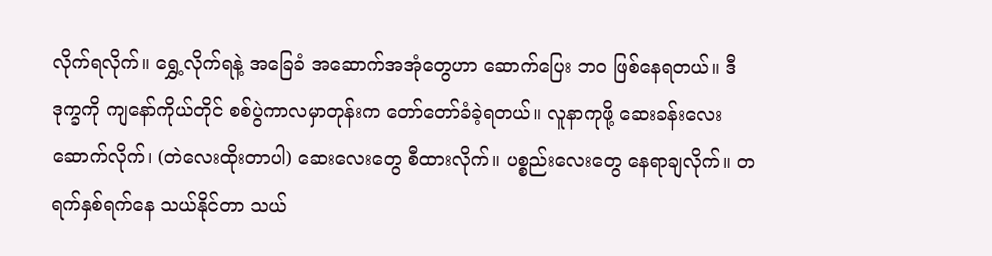လိုက်ရလိုက်။ ရွှေ့လိုက်ရနဲ့ အခြေခံ အဆောက်အအုံတွေဟာ ဆောက်ပြေး ဘဝ ဖြစ်နေရတယ်။ ဒီဒုက္ခကို ကျနော်ကိုယ်တိုင် စစ်ပွဲကာလမှာတုန်းက တော်တော်ခံခဲ့ရတယ်။ လူနာကုဖို့ ဆေးခန်းလေး ဆောက်လိုက်၊ (တဲလေးထိုးတာပါ) ဆေးလေးတွေ စီထားလိုက်။ ပစ္စည်းလေးတွေ နေရာချလိုက်။ တရက်နှစ်ရက်နေ သယ်နိုင်တာ သယ်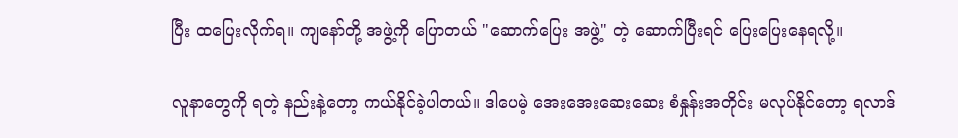ပြီး ထပြေးလိုက်ရ။ ကျနော်တို့ အဖွဲ့ကို ပြောတယ် "ဆောက်ပြေး အဖွဲ့" တဲ့ ဆောက်‌ပြီးရင် ပြေးပြေးနေရလို့။

လူနာတွေကို ရတဲ့ ‌နည်းနဲ့တော့ ကယ်နိုင်ခဲ့ပါတယ်။ ဒါပေမဲ့ အေးအေးဆေးဆေး စံနှုန်းအတိုင်း မလုပ်နိုင်တော့ ရလာဒ်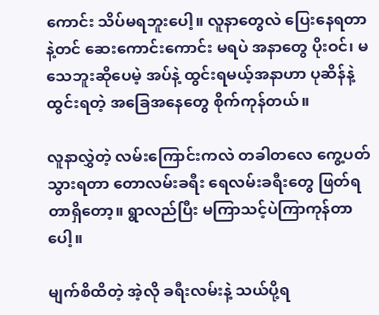ကောင်း သိပ်မရဘူးပေါ့။ လူနာတွေလဲ ပြေးနေရတာနဲ့တင် ဆေးကောင်းကောင်း မရပဲ အနာတွေ ပိုးဝင်၊ မသေဘူးဆိုပေမဲ့ အပ်နဲ့ ထွင်းရမယ့်အနာဟာ ပုဆိန်နဲ့ ထွင်းရတဲ့ အခြေအနေတွေ စိုက်ကုန်တယ်။

လူနာလွှဲတဲ့ လမ်းကြောင်းကလဲ တခါတလေ ကွေ့ပတ်သွားရတာ တောလမ်းခရီး ရေလမ်းခရီးတွေ ဖြတ်ရတာရှိတော့။ ရွာလည်ပြီး မကြာသင့်ပဲကြာကုန်တာပေါ့။

မျက်စိထိတဲ့ အဲ့လို ခရီးလမ်းနဲ့ သယ်ပို့ရ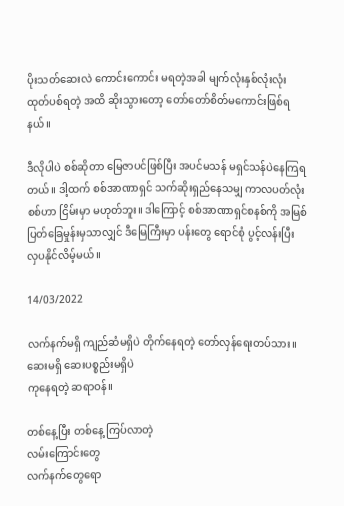ပိုးသတ်ဆေးလဲ ကောင်းကောင်း မရတဲ့အခါ မျက်လုံးနှစ်လုံးလုံး ထုတ်ပစ်ရတဲ့ အထိ ဆိုးသွားတော့ တော်တော်စိတ်မကောင်းဖြစ်ရနယ်။

ဒီလိုပါပဲ စစ်‌ဆိုတာ မြေဇာပင်ဖြစ်ပြီး အပင်မသန် မရှင်သန်ပဲနေကြရတယ်။ ဒါ့ထက် စစ်အာဏာရှင် သက်ဆိုးရှည်နေသမျှ ကာလပတ်လုံး စစ်ဟာ ငြိမ်းမှာ မဟုတ်ဘူး။ ဒါကြောင့် စစ်အာဏာရှင်စနစ်ကို အမြစ်ပြတ်ခြေမှုန်းမှသာလျှင် ဒီမြေကြီးမှာ ပန်းတွေ ရောင်စုံ ပွင့်လန်းပြီး လှပနိုင်လိမ့်မယ်။

14/03/2022

လက်နက်မရှိ ကျည်ဆံမရှိပဲ တိုက်နေရတဲ့ တော်လှန်ရေးတပ်သား။
ဆေးမရှိ ဆေးပစ္စည်းမရှိပဲ
ကုနေရတဲ့ ဆရာဝန်။

တစ်နေ့ပြီး တ‌စ်နေ့ ကြပ်လာတဲ့
လမ်းကြောင်းတွေ
လက်နက်တွေရော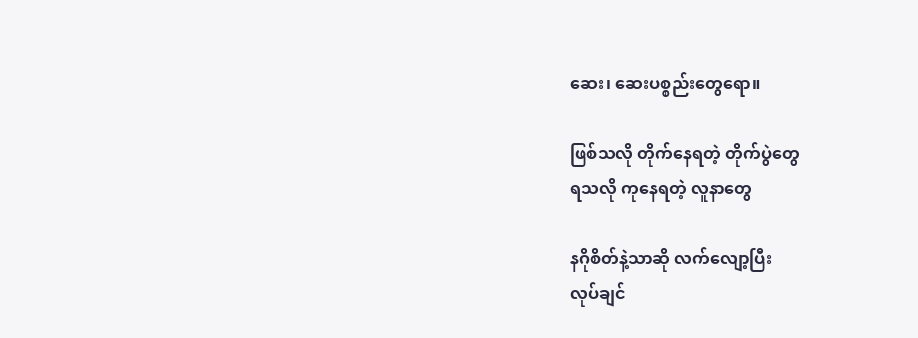ဆေး၊ ဆေးပစ္စည်းတွေရော။

ဖြစ်သလို တိုက်နေရတဲ့ တိုက်ပွဲတွေ
ရသလို ကုနေရတဲ့ လူနာတွေ

နဂိုစိတ်နဲ့သာဆို လက်လျော့ပြီး
လုပ်ချင်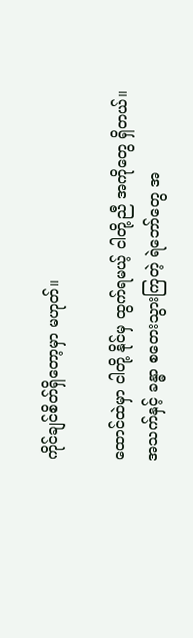ကိုင်ချင်စိတ်ရှိတော့မှာ မဟုတ်။

ထောင်ထဲမှာ ငါတို့ နိုင်မှ ထွက်ရမယ့် ငါတို့ညီ အကိုတွေ ရှိတယ်။
အသက်နှင့် ခန္ဓာ စတေးသွားကြတဲ့ ရဲဘော်တွေ အ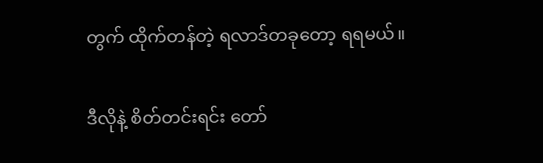တွက် ထိုက်တန်တဲ့ ရလာဒ်တခုတော့ ရရမယ်။

ဒီလိုနဲ့ စိတ်တင်းရင်း တော်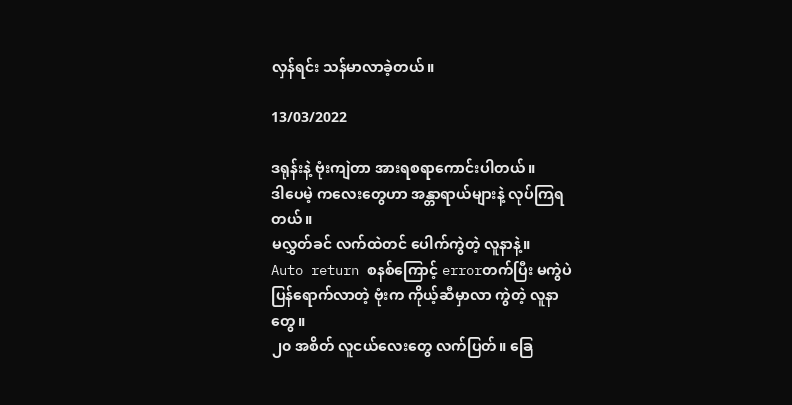လှန်ရင်း သန်မာလာခဲ့တယ်။

13/03/2022

ဒရုန်းနဲ့ ဗုံးကျဲတာ အားရစရာကောင်းပါတယ်။
ဒါပေမဲ့ ကလေးတွေဟာ အန္တာရာယ်များနဲ့ လုပ်ကြရတယ်။
မလွှတ်ခင် လက်ထဲတင် ပေါက်ကွဲတဲ့ လူနာနဲ့။
Auto return စနစ်ကြောင့် errorတက်ပြီး မကွဲပဲ ပြန်ရောက်လာတဲ့ ဗုံးက ကိုယ့်ဆီမှာလာ ကွဲတဲ့ လူနာတွေ။
၂၀ အစိတ် လူငယ်လေးတွေ လက်ပြတ်။ ခြေ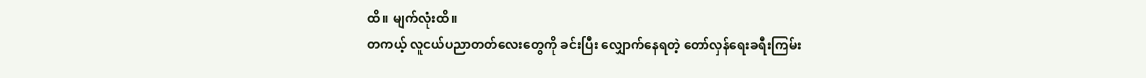ထိ။ မျက်လုံးထိ။
တကယ့် လူငယ်ပညာတတ်လေးတွေကို ခင်းပြီး လျှောက်နေရတဲ့ တော်လှန်ရေးခရီးကြမ်း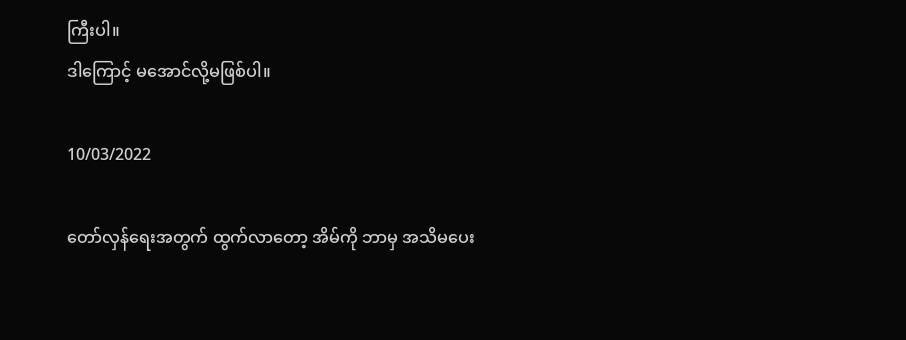ကြီးပါ။
ဒါကြောင့် မအောင်လို့မဖြစ်ပါ။

10/03/2022

တော်လှန်ရေးအတွက် ထွက်လာတော့ အိမ်ကို ဘာမှ အသိမပေး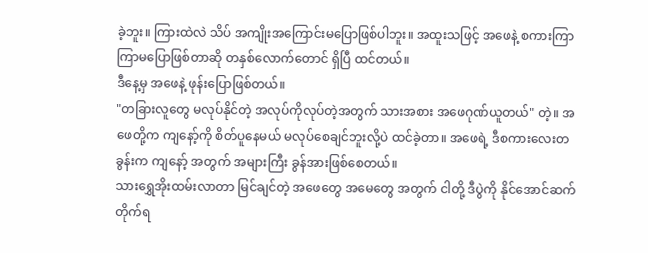ခဲ့ဘူး။ ကြားထဲလဲ သိပ် အ‌ကျိုးအကြောင်းမပြောဖြစ်ပါဘူး။ အထူးသဖြင့် အဖေနဲ့ စကားကြာကြာမပြောဖြစ်တာဆို တနှစ်လောက်တောင် ရှိပြီ ထင်တယ်။
ဒီနေ့မှ အဖေနဲ့ ဖုန်းပြောဖြစ်တယ်။
"တခြားလူတွေ မလုပ်နိုင်တဲ့ အလုပ်ကိုလုပ်တဲ့အတွက် သားအစား အဖေဂုဏ်ယူတယ်" တဲ့။ အဖေတို့က ကျနော့်ကို စိတ်ပူနေမယ် မလုပ်စေချင်ဘူးလို့ပဲ ထင်ခဲ့တာ။ အဖေရဲ့ ဒီစကားလေးတခွန်းက ‌ကျနော့် အတွက် အများကြီး ခွန်အားဖြစ်စေတယ်။
သားရွှေအိုးထမ်းလာတာ မြင်ချင်တဲ့ အဖေတွေ အမေတွေ အတွက် ငါတို့ ဒီပွဲကို နိုင်အောင်ဆက်တိုက်ရ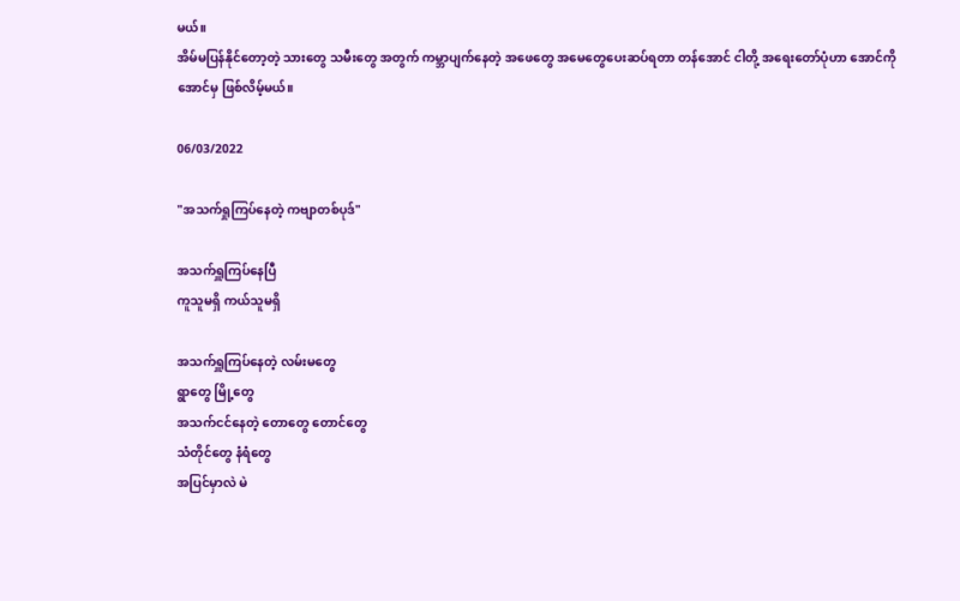မယ်။
အိမ်မပြန်နိုင်တော့တဲ့ သားတွေ သမီးတွေ အတွက် ကမ္ဘာပျက်နေတဲ့ အဖေတွေ အမေတွေပေးဆပ်ရတာ တန်အောင် ငါတို့ အရေးတော်ပုံဟာ အောင်ကိုအောင်မှ ဖြစ်လိမ့်မယ်။

06/03/2022

"အသက်ရှုကြပ်နေတဲ့ ကဗျာတစ်ပုဒ်"

အသက်ရှူကြပ်နေပြီ
ကူသူမရှိ ကယ်သူမရှိ

အသက်ရှူကြပ်နေတဲ့ လမ်းမတွေ
ရွာတွေ မြို့တွေ
အသက်ငင်နေတဲ့ တောတွေ တောင်တွေ
သံတိုင်တွေ နံရံတွေ
အပြင်မှာလဲ မဲ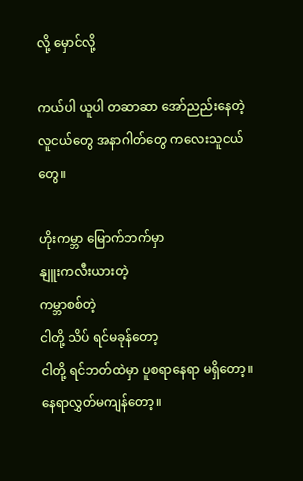လို့ မှောင်လို့

ကယ်ပါ ယူပါ တဆာဆာ အော်ညည်းနေတဲ့
လူငယ်တွေ အနာဂါတ်တွေ ကလေးသူငယ်တွေ။

ဟိုးကမ္ဘာ မြောက်ဘက်မှာ
နျူးကလီးယားတဲ့
ကမ္ဘာစစ်တဲ့
ငါတို့ သိပ် ရင်မခုန်တော့
ငါတို့ ရင်ဘတ်ထဲမှာ ပူစရာနေရာ မရှိတော့။
နေရာလွှတ်မကျန်တော့။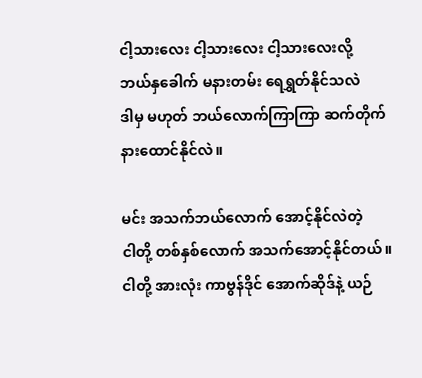ငါ့သားလေး ငါ့သားလေး ငါ့သားလေးလို့
ဘယ်နှခေါက် မနားတမ်း ရေရွှတ်နိုင်သလဲ
ဒါမှ မဟုတ် ဘယ်လောက်ကြာကြာ ဆက်တိုက် နားထောင်နိုင်လဲ။

မင်း အသက်ဘယ်လောက် အောင့်နိုင်လဲတဲ့
ငါတို့ တစ်နှစ်လောက် အသက်အောင့်နိုင်တယ်။
ငါတို့ အားလုံး ကာဗွန်ဒိုင် အောက်ဆိုဒ်နဲ့ ယဉ်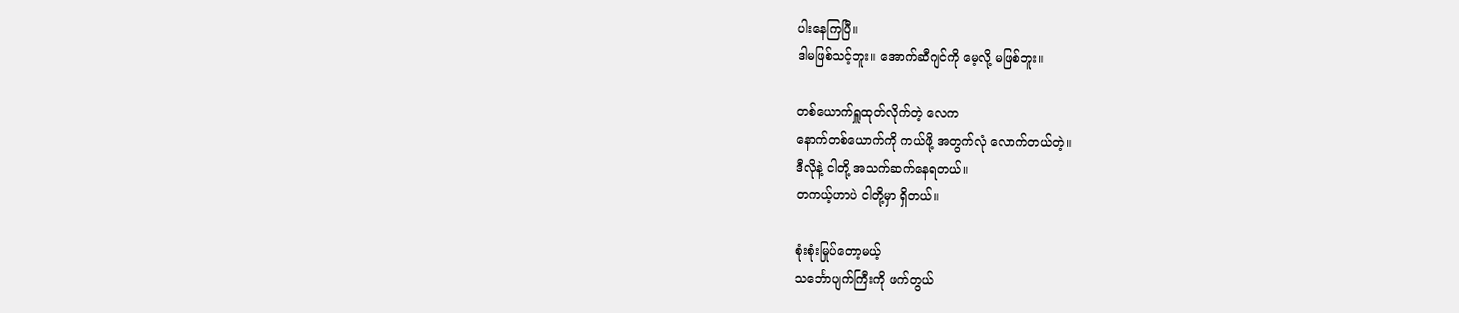ပါးနေကြပြီ။
ဒါမဖြစ်သင့်ဘူး။ အောက်ဆီဂျင်ကို မေ့လို့ မဖြစ်ဘူး။

တစ်ယောက်ရှူထုတ်လိုက်တဲ့ လေက
နောက်တစ်ယောက်ကို ကယ်ဖို့ အတွက်လုံ လောက်တယ်တဲ့။
ဒီလိုနဲ့ ငါတို့ အသက်ဆက်နေရတယ်။
တကယ့်ဟာပဲ ငါတို့မှာ ရှိတယ်။

စုံးစုံးမြုပ်တော့မယ့်
သ‌င်္ဘောပျက်ကြီးကို ဖက်တွယ်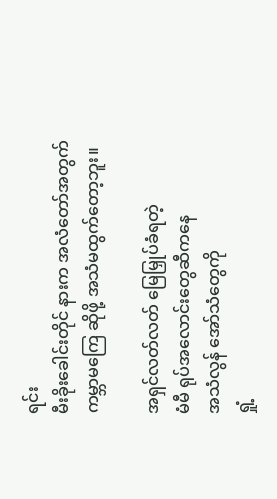ရင်း
မီးခိုးခေါင်းတိုင် နားက အလံတော်အတွက်
ကမ္ဘာမကြေ ဆိုဖို့ အသံမထွက်တော့ဘူး။

အရှင်လတ်လတ် မြေမြှုပ်ခံရတဲ့
မံမီ ရုပ်အလောင်းတွေဆီကနေ
အသံလွန် အော်သံတွေကို
ရှုံ့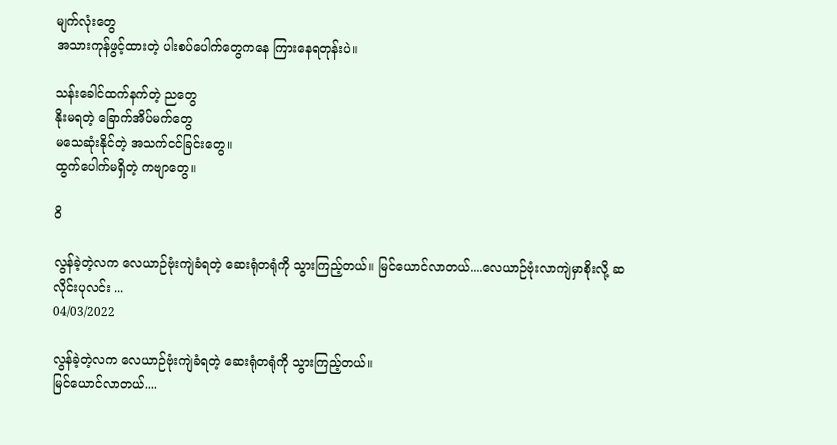မျက်လုံးတွေ
အသားကုန်ဖွင့်ထားတဲ့ ပါးစပ်ပေါက်တွေကနေ ကြားနေရတုန်းပဲ။

သန်းခေါင်ထက်နက်တဲ့ ညတွေ
နိုးမရတဲ့ ခြောက်အိပ်မက်တွေ
မသေဆုံးနိုင်တဲ့ အသက်ငင်ခြင်းတွေ။
ထွက်ပေါက်မရှိတဲ့ ကဗျာတွေ။

ဝိ

လွန်ခဲ့တဲ့လက လေယာဉ်ဗုံးကျဲခံရတဲ့ ဆေးရုံတရုံကို သွားကြည့်တယ်။ မြင်ယောင်လာတယ်....လေယာဉ်ဗုံးလာကျဲမှာစိုးလို့ ဆလိုင်းပုလင်း ...
04/03/2022

လွန်ခဲ့တဲ့လက လေယာဉ်ဗုံးကျဲခံရတဲ့ ဆေးရုံတရုံကို သွားကြည့်တယ်။
မြင်ယောင်လာတယ်....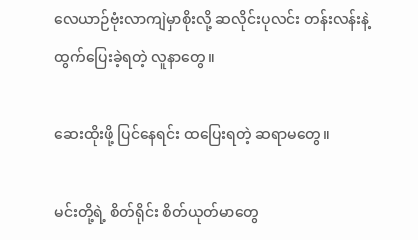လေယာဉ်ဗုံးလာကျဲမှာစိုးလို့ ဆလိုင်းပုလင်း တန်းလန်းနဲ့ ထွက်ပြေးခဲ့ရတဲ့ လူနာတွေ။

ဆေးထိုးဖို့ ပြင်နေရင်း ထပြေးရတဲ့ ဆရာမ‌တွေ။

မင်းတို့ရဲ့ စိတ်ရိုင်း စိတ်ယုတ်မာတွေ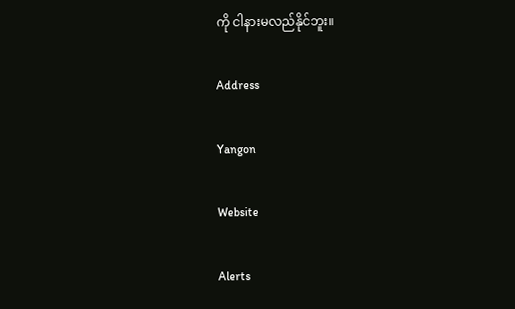ကို ငါနားမလည်နိုင်ဘူး။

Address

Yangon

Website

Alerts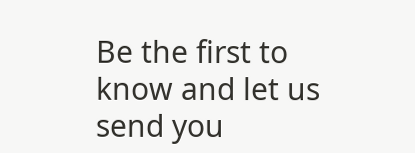Be the first to know and let us send you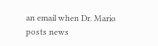an email when Dr. Mario posts news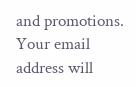and promotions. Your email address will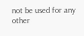not be used for any other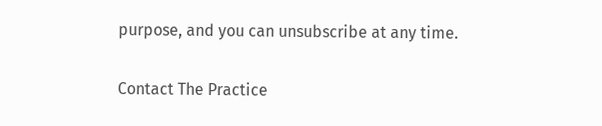purpose, and you can unsubscribe at any time.

Contact The Practice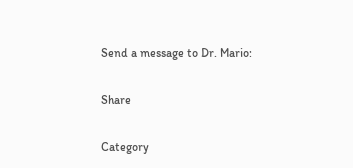Send a message to Dr. Mario:

Share

Category